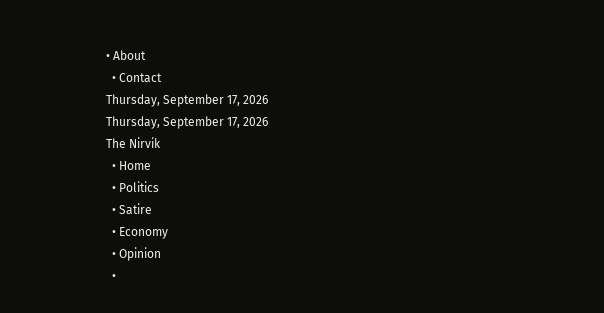• About
  • Contact
Thursday, September 17, 2026
Thursday, September 17, 2026
The Nirvik
  • Home
  • Politics
  • Satire
  • Economy
  • Opinion
  •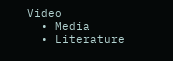Video
  • Media
  • Literature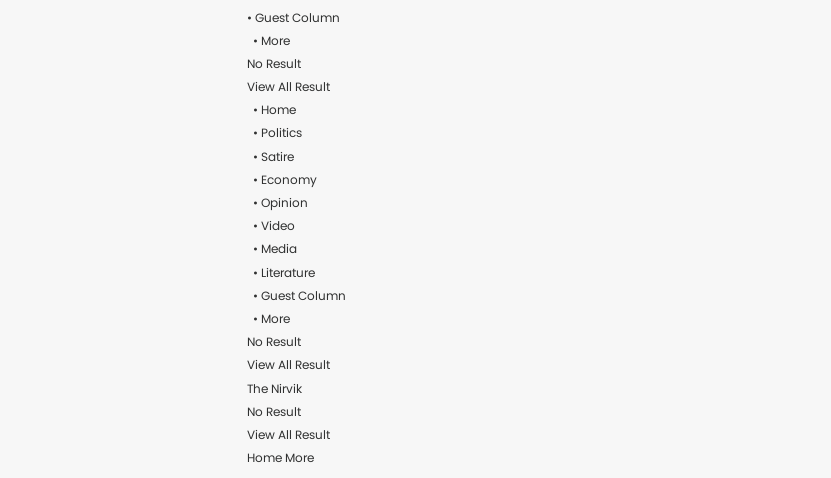• Guest Column
  • More
No Result
View All Result
  • Home
  • Politics
  • Satire
  • Economy
  • Opinion
  • Video
  • Media
  • Literature
  • Guest Column
  • More
No Result
View All Result
The Nirvik
No Result
View All Result
Home More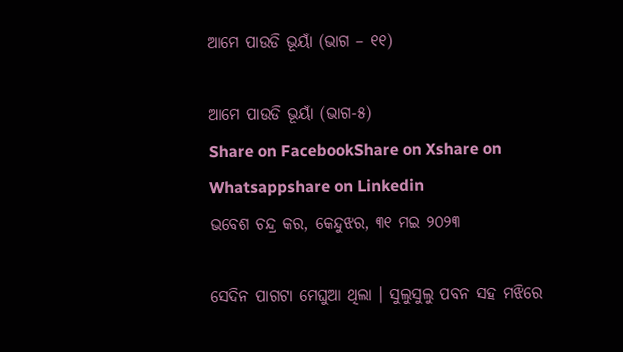ଆମେ ପାଉଡି ଭୂୟାଁ (ଭାଗ – ୧୧)

ଆମେ ପାଉଡି ଭୂୟାଁ (ଭାଗ-୫)
Share on FacebookShare on Xshare on Whatsappshare on Linkedin
ଭବେଶ ଚନ୍ଦ୍ର କର, କେନ୍ଦୁଝର, ୩୧ ମଇ ୨୦୨୩

ସେଦିନ ପାଗଟା ମେଘୁଆ ଥିଲା । ସୁଲୁସୁଲୁ ପବନ ସହ ମଝିରେ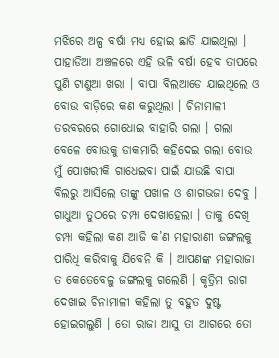ମଝିରେ ଅଳ୍ପ ବର୍ଷା ମଧ୍ୟ ହୋଇ ଛାଡି ଯାଇଥିଲା । ପାହାଡିଆ ଅଞ୍ଚଳରେ ଏହି ଭଳି ବର୍ଷା ହେବ ତାପରେ ପୁଣି ଟାଣୁଆ ଖରା । ବାପା ବିଲଆଡେ ଯାଇଥିଲେ ଓ ବୋଉ ବାଡ଼ିରେ କଣ କରୁଥିଲା । ଚିନାମାଳୀ ତରବରରେ ଗୋଧୋଇ ବାହାରି ଗଲା । ଗଲା ବେଳେ ବୋଉକୁ ଡାକମାରି କହିଦେଇ ଗଲା ବୋଉ ମୁଁ ପୋଖରୀକି ଗାଧେଇବା ପାଇଁ ଯାଉଛି ବାପା ବିଲରୁ ଆସିଲେ ତାଙ୍କୁ ପଖାଳ ଓ ଶାଗଭଜା ଦେବୁ । ଗାଧୁଆ ତୁଠରେ ଚମ୍ପା ଦେଖାହେଲା । ତାକୁ ଦେଖି ଚମ୍ପା କହିଲା କଣ ଆଜି କ’ଣ ମହାରାଣୀ ଜଙ୍ଗଲକୁ ପାରିଧି କରିବାକୁ ଯିବେନି କି । ଆପଣଙ୍କ ମହାରାଜା ତ କେତେବେଳୁ ଜଙ୍ଗଲକୁ ଗଲେଣି । କୃତ୍ରିମ ରାଗ ଦେଖାଇ ଚିନାମାଳୀ କହିଲା ତୁ ବହୁତ ଦୁଷ୍ଟ ହୋଇଗଲୁଣି । ତୋ ରାଜା ଆସୁ ତା ଆଗରେ ତୋ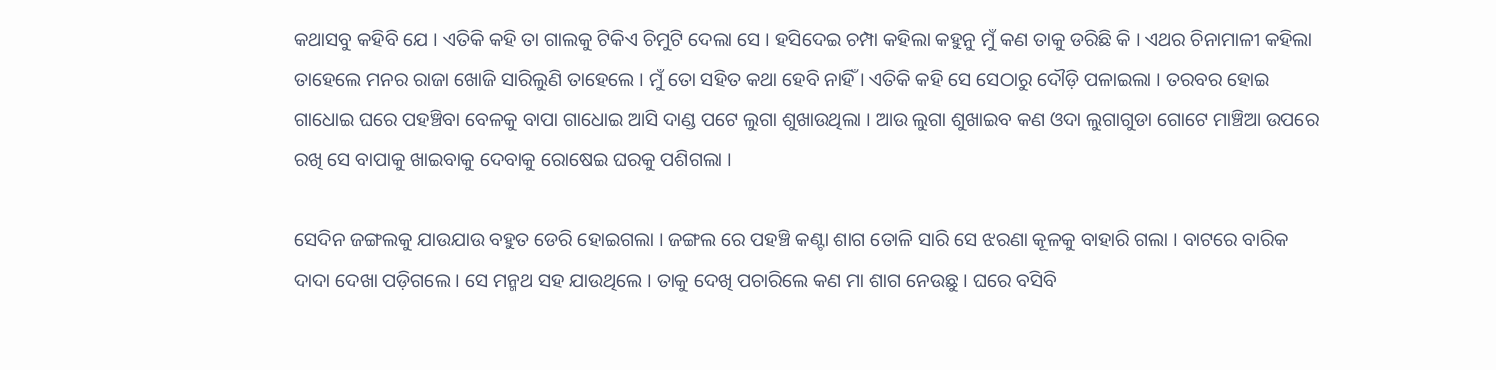କଥାସବୁ କହିବି ଯେ । ଏତିକି କହି ତା ଗାଲକୁ ଟିକିଏ ଚିମୁଟି ଦେଲା ସେ । ହସିଦେଇ ଚମ୍ପା କହିଲା କହୁନୁ ମୁଁ କଣ ତାକୁ ଡରିଛି କି । ଏଥର ଚିନାମାଳୀ କହିଲା ତାହେଲେ ମନର ରାଜା ଖୋଜି ସାରିଲୁଣି ତାହେଲେ । ମୁଁ ତୋ ସହିତ କଥା ହେବି ନାହିଁ । ଏତିକି କହି ସେ ସେଠାରୁ ଦୌଡ଼ି ପଳାଇଲା । ତରବର ହୋଇ ଗାଧୋଇ ଘରେ ପହଞ୍ଚିବା ବେଳକୁ ବାପା ଗାଧୋଇ ଆସି ଦାଣ୍ଡ ପଟେ ଲୁଗା ଶୁଖାଉଥିଲା । ଆଉ ଲୁଗା ଶୁଖାଇବ କଣ ଓଦା ଲୁଗାଗୁଡା ଗୋଟେ ମାଞ୍ଚିଆ ଉପରେ ରଖି ସେ ବାପାକୁ ଖାଇବାକୁ ଦେବାକୁ ରୋଷେଇ ଘରକୁ ପଶିଗଲା ।

ସେଦିନ ଜଙ୍ଗଲକୁ ଯାଉଯାଉ ବହୁତ ଡେରି ହୋଇଗଲା । ଜଙ୍ଗଲ ରେ ପହଞ୍ଚି କଣ୍ଟା ଶାଗ ତୋଳି ସାରି ସେ ଝରଣା କୂଳକୁ ବାହାରି ଗଲା । ବାଟରେ ବାରିକ ଦାଦା ଦେଖା ପଡ଼ିଗଲେ । ସେ ମନ୍ମଥ ସହ ଯାଉଥିଲେ । ତାକୁ ଦେଖି ପଚାରିଲେ କଣ ମା ଶାଗ ନେଉଛୁ । ଘରେ ବସିବି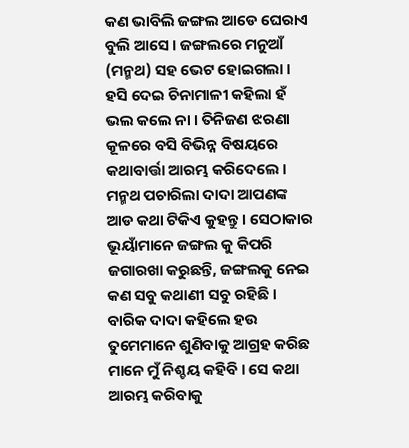କଣ ଭାବିଲି ଜଙ୍ଗଲ ଆଡେ ଘେରାଏ ବୁଲି ଆସେ । ଜଙ୍ଗଲରେ ମନୁଆଁ (ମନ୍ମଥ) ସହ ଭେଟ ହୋଇଗଲା । ହସି ଦେଇ ଚିନାମାଳୀ କହିଲା ହଁ ଭଲ କଲେ ନା । ତିନିଜଣ ଝରଣା କୂଳରେ ବସି ବିଭିନ୍ନ ବିଷୟରେ କଥାବାର୍ତ୍ତା ଆରମ୍ଭ କରିଦେଲେ । ମନ୍ମଥ ପଚାରିଲା ଦାଦା ଆପଣଙ୍କ ଆଡ କଥା ଟିକିଏ କୁହନ୍ତୁ । ସେଠାକାର ଭୂୟାଁମାନେ ଜଙ୍ଗଲ କୁ କିପରି ଜଗାରଖା କରୁଛନ୍ତି, ଜଙ୍ଗଲକୁ ନେଇ କଣ ସବୁ କଥାଣୀ ସବୁ ରହିଛି । ବାରିକ ଦାଦା କହିଲେ ହଉ ତୁମେମାନେ ଶୁଣିବାକୁ ଆଗ୍ରହ କରିଛ ମାନେ ମୁଁ ନିଶ୍ଚୟ କହିବି । ସେ କଥା ଆରମ୍ଭ କରିବାକୁ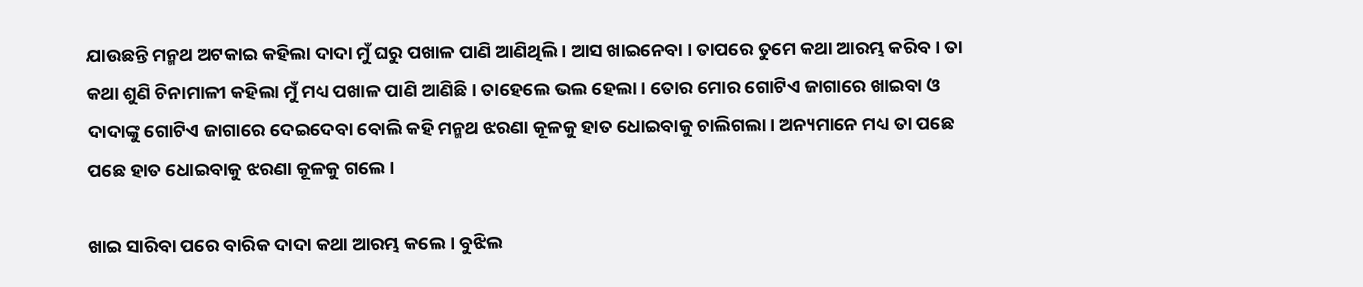ଯାଉଛନ୍ତି ମନ୍ମଥ ଅଟକାଇ କହିଲା ଦାଦା ମୁଁ ଘରୁ ପଖାଳ ପାଣି ଆଣିଥିଲି । ଆସ ଖାଇନେବା । ତାପରେ ତୁମେ କଥା ଆରମ୍ଭ କରିବ । ତା କଥା ଶୁଣି ଚିନାମାଳୀ କହିଲା ମୁଁ ମଧ୍ୟ ପଖାଳ ପାଣି ଆଣିଛି । ତାହେଲେ ଭଲ ହେଲା । ତୋର ମୋର ଗୋଟିଏ ଜାଗାରେ ଖାଇବା ଓ ଦାଦାଙ୍କୁ ଗୋଟିଏ ଜାଗାରେ ଦେଇଦେବା ବୋଲି କହି ମନ୍ମଥ ଝରଣା କୂଳକୁ ହାତ ଧୋଇବାକୁ ଚାଲିଗଲା। ଅନ୍ୟମାନେ ମଧ୍ୟ ତା ପଛେ ପଛେ ହାତ ଧୋଇବାକୁ ଝରଣା କୂଳକୁ ଗଲେ ।

ଖାଇ ସାରିବା ପରେ ବାରିକ ଦାଦା କଥା ଆରମ୍ଭ କଲେ । ବୁଝିଲ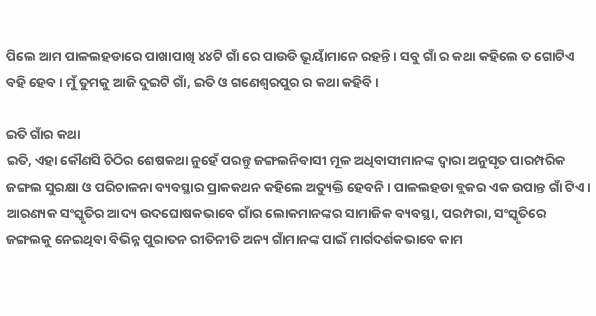ପିଲେ ଆମ ପାଳଲହଡାରେ ପାଖାପାଖି ୪୪ଟି ଗାଁ ରେ ପାଉଡି ଭୂୟାଁମାନେ ରହନ୍ତି । ସବୁ ଗାଁ ର କଥା କହିଲେ ତ ଗୋଟିଏ ବହି ହେବ। ମୁଁ ତୁମକୁ ଆଜି ଦୁଇଟି ଗାଁ, ଇତି ଓ ଗଣେଶ୍ବରପୁର ର କଥା କହିବି ।

ଇତି ଗାଁର କଥା
ଇତି, ଏହା କୌଣସି ଚିଠିର ଶେଷକଥା ନୁହେଁ ପରନ୍ତୁ ଜଙ୍ଗଲନିବାସୀ ମୂଳ ଅଧିବାସୀମାନଙ୍କ ଦ୍ବାରା ଅନୁସୃତ ପାରମ୍ପରିକ ଜଙ୍ଗଲ ସୁରକ୍ଷା ଓ ପରିଚାଳନା ବ୍ୟବସ୍ଥାର ପ୍ରାକକଥନ କହିଲେ ଅତ୍ୟୁକ୍ତି ହେବନି। ପାଳଲହଡା ବ୍ଲକର ଏକ ଉପାନ୍ତ ଗାଁ ଟିଏ । ଆରଣ୍ୟକ ସଂସ୍କୃତିର ଆଦ୍ୟ ଉଦଘୋଷକଭାବେ ଗାଁର ଲୋକମାନଙ୍କର ସାମାଜିକ ବ୍ୟବସ୍ଥା, ପରମ୍ପରା, ସଂସ୍କୃତିରେ ଜଙ୍ଗଲକୁ ନେଇଥିବା ବିଭିନ୍ନ ପୁରାତନ ରୀତିନୀତି ଅନ୍ୟ ଗାଁମାନଙ୍କ ପାଇଁ ମାର୍ଗଦର୍ଶକଭାବେ କାମ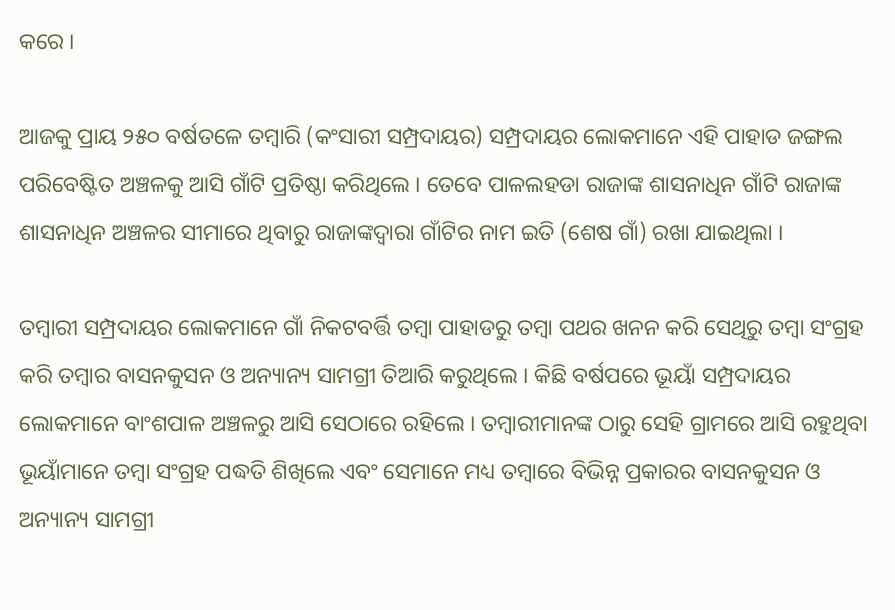କରେ ।

ଆଜକୁ ପ୍ରାୟ ୨୫୦ ବର୍ଷତଳେ ତମ୍ବାରି (କଂସାରୀ ସମ୍ପ୍ରଦାୟର) ସମ୍ପ୍ରଦାୟର ଲୋକମାନେ ଏହି ପାହାଡ ଜଙ୍ଗଲ ପରିବେଷ୍ଟିତ ଅଞ୍ଚଳକୁ ଆସି ଗାଁଟି ପ୍ରତିଷ୍ଠା କରିଥିଲେ । ତେବେ ପାଳଲହଡା ରାଜାଙ୍କ ଶାସନାଧିନ ଗାଁଟି ରାଜାଙ୍କ ଶାସନାଧିନ ଅଞ୍ଚଳର ସୀମାରେ ଥିବାରୁ ରାଜାଙ୍କଦ୍ବାରା ଗାଁଟିର ନାମ ଇତି (ଶେଷ ଗାଁ) ରଖା ଯାଇଥିଲା ।

ତମ୍ବାରୀ ସମ୍ପ୍ରଦାୟର ଲୋକମାନେ ଗାଁ ନିକଟବର୍ତ୍ତି ତମ୍ବା ପାହାଡରୁ ତମ୍ବା ପଥର ଖନନ କରି ସେଥିରୁ ତମ୍ବା ସଂଗ୍ରହ କରି ତମ୍ବାର ବାସନକୁସନ ଓ ଅନ୍ୟାନ୍ୟ ସାମଗ୍ରୀ ତିଆରି କରୁଥିଲେ । କିଛି ବର୍ଷପରେ ଭୂୟାଁ ସମ୍ପ୍ରଦାୟର ଲୋକମାନେ ବାଂଶପାଳ ଅଞ୍ଚଳରୁ ଆସି ସେଠାରେ ରହିଲେ । ତମ୍ବାରୀମାନଙ୍କ ଠାରୁ ସେହି ଗ୍ରାମରେ ଆସି ରହୁଥିବା ଭୂୟାଁମାନେ ତମ୍ବା ସଂଗ୍ରହ ପଦ୍ଧତି ଶିଖିଲେ ଏବଂ ସେମାନେ ମଧ୍ୟ ତମ୍ବାରେ ବିଭିନ୍ନ ପ୍ରକାରର ବାସନକୁସନ ଓ ଅନ୍ୟାନ୍ୟ ସାମଗ୍ରୀ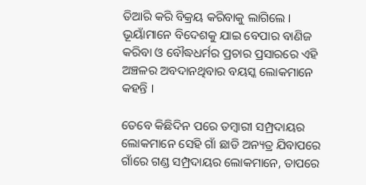ତିଆରି କରି ବିକ୍ରୟ କରିବାକୁ ଲାଗିଲେ । ଭୂୟାଁମାନେ ବିଦେଶକୁ ଯାଇ ବେପାର ବାଣିଜ କରିବା ଓ ବୌଦ୍ଧଧର୍ମର ପ୍ରଚାର ପ୍ରସାରରେ ଏହି ଅଞ୍ଚଳର ଅବଦାନଥିବାର ବୟସ୍କ ଲୋକମାନେ କହନ୍ତି ।

ତେବେ କିଛିଦିନ ପରେ ତମ୍ବାରୀ ସମ୍ପ୍ରଦାୟର ଲୋକମାନେ ସେହି ଗାଁ ଛାଡି ଅନ୍ୟତ୍ର ଯିବାପରେ ଗାଁରେ ଗଣ୍ଡ ସମ୍ପ୍ରଦାୟର ଲୋକମାନେ, ତାପରେ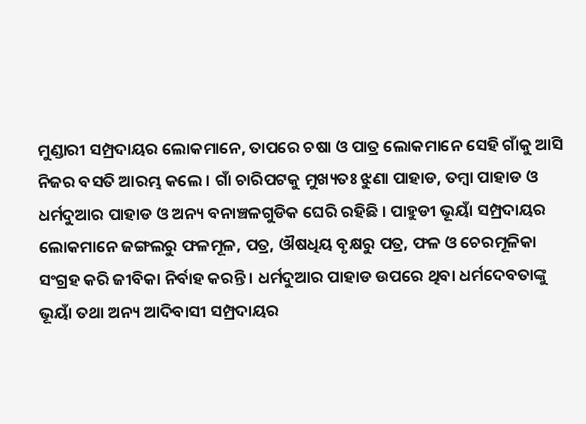ମୁଣ୍ଡାରୀ ସମ୍ପ୍ରଦାୟର ଲୋକମାନେ, ତାପରେ ଚଷା ଓ ପାତ୍ର ଲୋକମାନେ ସେହି ଗାଁକୁ ଆସି ନିଜର ବସତି ଆରମ୍ଭ କଲେ । ଗାଁ ଚାରିପଟକୁ ମୁଖ୍ୟତଃ ଝୁଣା ପାହାଡ, ତମ୍ବା ପାହାଡ ଓ ଧର୍ମଦୁଆର ପାହାଡ ଓ ଅନ୍ୟ ବନାଞ୍ଚଳଗୁଡିକ ଘେରି ରହିଛି । ପାହୁଡୀ ଭୂୟାଁ ସମ୍ପ୍ରଦାୟର ଲୋକମାନେ ଜଙ୍ଗଲରୁ ଫଳମୂଳ, ପତ୍ର, ଔଷଧିୟ ବୃକ୍ଷରୁ ପତ୍ର, ଫଳ ଓ ଚେରମୂଳିକା ସଂଗ୍ରହ କରି ଜୀବିକା ନିର୍ବାହ କରନ୍ତି । ଧର୍ମଦୁଆର ପାହାଡ ଉପରେ ଥିବା ଧର୍ମଦେବତାଙ୍କୁ ଭୂୟାଁ ତଥା ଅନ୍ୟ ଆଦିବାସୀ ସମ୍ପ୍ରଦାୟର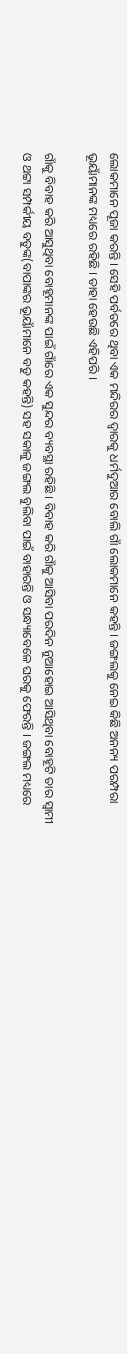ଲୋକମାନେ ପୂଜା କରନ୍ତି । ସେହି ପର୍ବତରେ ଥିବା ଏକ ମନ୍ଦିରର ଦ୍ବାରକୁ ଧର୍ମଦୁଆର ବୋଲି ଗାଁ ଲୋକମାନେ କହନ୍ତି । ଜଙ୍ଗଲକୁ ନେଇ କିଛି ଅନନ୍ୟ ପରମ୍ପରା ଭୂୟାଁମାନଙ୍କ ମଧ୍ୟରେ ରହିଛି । ତାହା ହେଉଛି ଏହିପରି ।

ଗାଁକୁ ବିବାହ କରି ଆସୁଥିବା ବୋହୂମାନଙ୍କ ପାଇଁ ଗାଁରେ ଏକ ସୁନ୍ଦର ବ୍ୟବସ୍ଥା ରହିଛି । ବିବାହ କରି ଗାଁକୁ ଆସିବା ପରଦିନ ନୁଆହୋଇ ଆସିଥିବା ବୋହୂଟି ତାର ସ୍ବାମୀ ଓ ଥଟ୍ଟା ସମ୍ପର୍କୀୟ ବଡୁଙ୍କ(ବାପାଙ୍କର ଭୂୟାଁମାନେ ବଡୁ କହନ୍ତି) ସହ ସକାଳୁ ଜଙ୍ଗଲ ବୁଲିବା ପାଇଁ ବାହାରନ୍ତି ଓ ସନ୍ଧ୍ୟାବେଳେ ଘରକୁ ଫେରନ୍ତି । ଜଙ୍ଗଲ ମଧ୍ୟରେ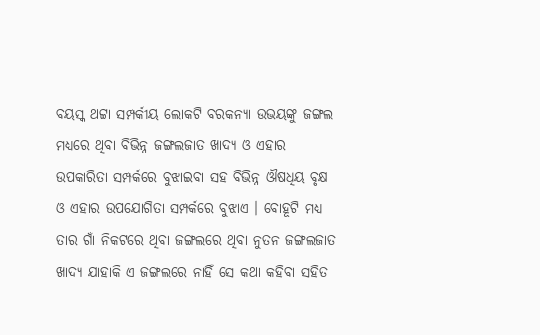ବୟସ୍କ ଥଟ୍ଟା ସମ୍ପର୍କୀୟ ଲୋକଟି ବରକନ୍ୟା ଉଭୟଙ୍କୁ ଜଙ୍ଗଲ ମଧ୍ୟରେ ଥିବା ବିଭିନ୍ନ ଜଙ୍ଗଲଜାତ ଖାଦ୍ୟ ଓ ଏହାର ଉପକାରିତା ସମ୍ପର୍କରେ ବୁଝାଇବା ସହ ବିଭିନ୍ନ ଔଷଧିୟ ବୃକ୍ଷ ଓ ଏହାର ଉପଯୋଗିତା ସମ୍ପର୍କରେ ବୁଝାଏ । ବୋହୂଟି ମଧ୍ୟ ତାର ଗାଁ ନିକଟରେ ଥିବା ଜଙ୍ଗଲରେ ଥିବା ନୁତନ ଜଙ୍ଗଲଜାତ ଖାଦ୍ୟ ଯାହାକି ଏ ଜଙ୍ଗଲରେ ନାହିଁ ସେ କଥା କହିବା ସହିତ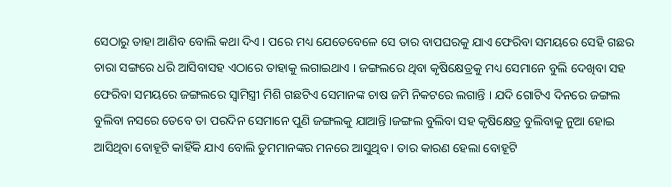ସେଠାରୁ ତାହା ଆଣିବ ବୋଲି କଥା ଦିଏ । ପରେ ମଧ୍ୟ ଯେତେବେଳେ ସେ ତାର ବାପଘରକୁ ଯାଏ ଫେରିବା ସମୟରେ ସେହି ଗଛର ଚାରା ସଙ୍ଗରେ ଧରି ଆସିବାସହ ଏଠାରେ ତାହାକୁ ଲଗାଇଥାଏ । ଜଙ୍ଗଲରେ ଥିବା କୃଷିକ୍ଷେତ୍ରକୁ ମଧ୍ୟ ସେମାନେ ବୁଲି ଦେଖିବା ସହ ଫେରିବା ସମୟରେ ଜଙ୍ଗଲରେ ସ୍ବାମିସ୍ତ୍ରୀ ମିଶି ଗଛଟିଏ ସେମାନଙ୍କ ଚାଷ ଜମି ନିକଟରେ ଲଗାନ୍ତି । ଯଦି ଗୋଟିଏ ଦିନରେ ଜଙ୍ଗଲ ବୁଲିବା ନସରେ ତେବେ ତା ପରଦିନ ସେମାନେ ପୁଣି ଜଙ୍ଗଲକୁ ଯାଆନ୍ତି ।ଜଙ୍ଗଲ ବୁଲିବା ସହ କୃଷିକ୍ଷେତ୍ର ବୁଲିବାକୁ ନୁଆ ହୋଇ ଆସିଥିବା ବୋହୂଟି କାହିଁକି ଯାଏ ବୋଲି ତୁମମାନଙ୍କର ମନରେ ଆସୁଥିବ । ତାର କାରଣ ହେଲା ବୋହୂଟି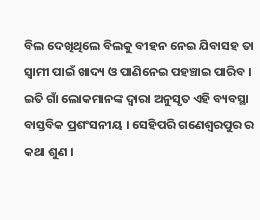ବିଲ ଦେଖିଥିଲେ ବିଲକୁ ବୀହନ ନେଇ ଯିବାସହ ତା ସ୍ବାମୀ ପାଇଁ ଖାଦ୍ୟ ଓ ପାଣିନେଇ ପହଞ୍ଚାଇ ପାରିବ । ଇତି ଗାଁ ଲୋକମାନଙ୍କ ଦ୍ବାରା ଅନୁସୃତ ଏହି ବ୍ୟବସ୍ଥା ବାସ୍ତବିକ ପ୍ରଶଂସନୀୟ । ସେହିପରି ଗଣେଶ୍ବରପୁର ର କଥା ଶୁଣ ।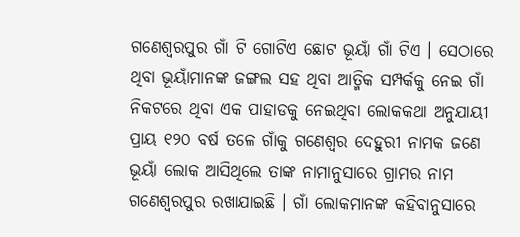ଗଣେଶ୍ବରପୁର ଗାଁ ଟି ଗୋଟିଏ ଛୋଟ ଭୂୟାଁ ଗାଁ ଟିଏ । ସେଠାରେ ଥିବା ଭୂୟାଁମାନଙ୍କ ଜଙ୍ଗଲ ସହ ଥିବା ଆତ୍ମିକ ସମ୍ପର୍କକୁ ନେଇ ଗାଁ ନିକଟରେ ଥିବା ଏକ ପାହାଡକୁ ନେଇଥିବା ଲୋକକଥା ଅନୁଯାୟୀ ପ୍ରାୟ ୧୨୦ ବର୍ଷ ତଳେ ଗାଁକୁ ଗଣେଶ୍ବର ଦେହୁରୀ ନାମକ ଜଣେ ଭୂୟାଁ ଲୋକ ଆସିଥିଲେ ତାଙ୍କ ନାମାନୁସାରେ ଗ୍ରାମର ନାମ ଗଣେଶ୍ବରପୁର ରଖାଯାଇଛି । ଗାଁ ଲୋକମାନଙ୍କ କହିବାନୁସାରେ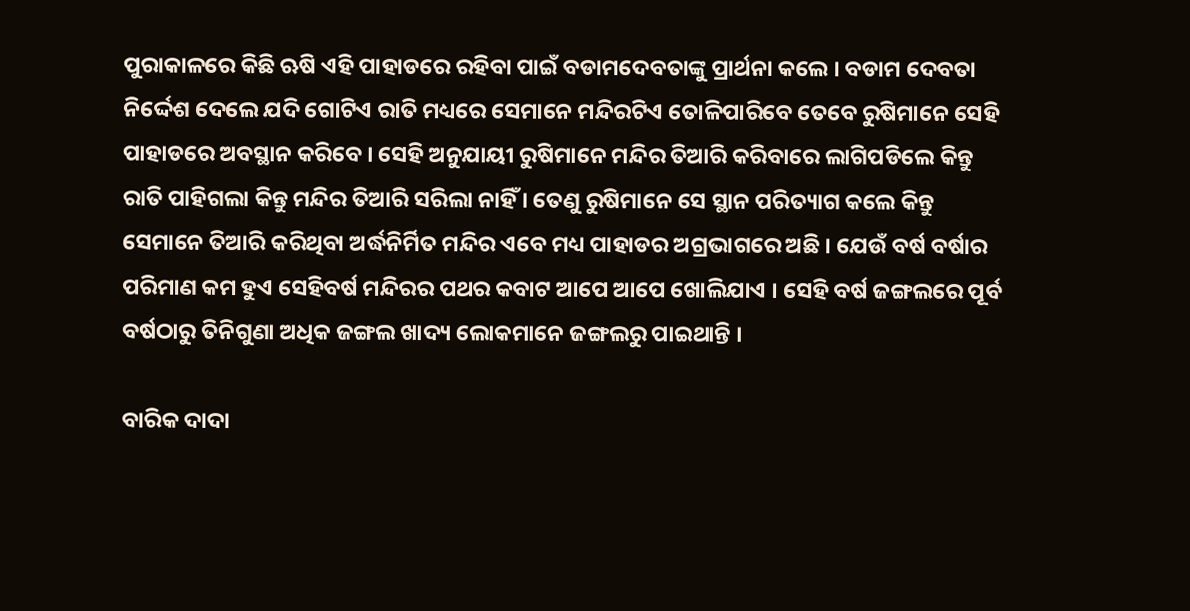ପୁରାକାଳରେ କିଛି ଋଷି ଏହି ପାହାଡରେ ରହିବା ପାଇଁ ବଡାମଦେବତାଙ୍କୁ ପ୍ରାର୍ଥନା କଲେ । ବଡାମ ଦେବତା ନିର୍ଦ୍ଦେଶ ଦେଲେ ଯଦି ଗୋଟିଏ ରାତି ମଧ୍ୟରେ ସେମାନେ ମନ୍ଦିରଟିଏ ତୋଳିପାରିବେ ତେବେ ରୁଷିମାନେ ସେହି ପାହାଡରେ ଅବସ୍ଥାନ କରିବେ । ସେହି ଅନୁଯାୟୀ ରୁଷିମାନେ ମନ୍ଦିର ତିଆରି କରିବାରେ ଲାଗିପଡିଲେ କିନ୍ତୁ ରାତି ପାହିଗଲା କିନ୍ତୁ ମନ୍ଦିର ତିଆରି ସରିଲା ନାହିଁ । ତେଣୁ ରୁଷିମାନେ ସେ ସ୍ଥାନ ପରିତ୍ୟାଗ କଲେ କିନ୍ତୁ ସେମାନେ ତିଆରି କରିଥିବା ଅର୍ଦ୍ଧନିର୍ମିତ ମନ୍ଦିର ଏବେ ମଧ୍ୟ ପାହାଡର ଅଗ୍ରଭାଗରେ ଅଛି । ଯେଉଁ ବର୍ଷ ବର୍ଷାର ପରିମାଣ କମ ହୁଏ ସେହିବର୍ଷ ମନ୍ଦିରର ପଥର କବାଟ ଆପେ ଆପେ ଖୋଲିଯାଏ । ସେହି ବର୍ଷ ଜଙ୍ଗଲରେ ପୂର୍ବ ବର୍ଷଠାରୁ ତିନିଗୁଣା ଅଧିକ ଜଙ୍ଗଲ ଖାଦ୍ୟ ଲୋକମାନେ ଜଙ୍ଗଲରୁ ପାଇଥାନ୍ତି ।

ବାରିକ ଦାଦା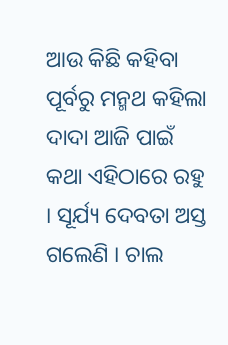ଆଉ କିଛି କହିବା ପୂର୍ବରୁ ମନ୍ମଥ କହିଲା ଦାଦା ଆଜି ପାଇଁ କଥା ଏହିଠାରେ ରହୁ । ସୂର୍ଯ୍ୟ ଦେବତା ଅସ୍ତ ଗଲେଣି । ଚାଲ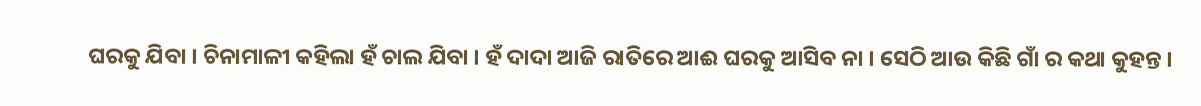ଘରକୁ ଯିବା । ଚିନାମାଳୀ କହିଲା ହଁ ଚାଲ ଯିବା । ହଁ ଦାଦା ଆଜି ରାତିରେ ଆଈ ଘରକୁ ଆସିବ ନା । ସେଠି ଆଉ କିଛି ଗାଁ ର କଥା କୁହନ୍ତ ।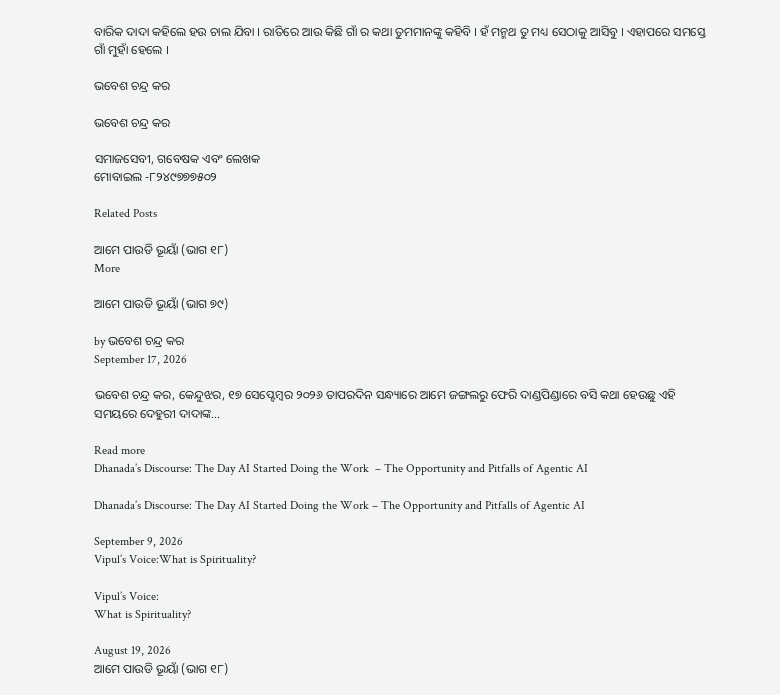ବାରିକ ଦାଦା କହିଲେ ହଉ ଚାଲ ଯିବା । ରାତିରେ ଆଉ କିଛି ଗାଁ ର କଥା ତୁମମାନଙ୍କୁ କହିବି । ହଁ ମନ୍ମଥ ତୁ ମଧ୍ୟ ସେଠାକୁ ଆସିବୁ । ଏହାପରେ ସମସ୍ତେ ଗାଁ ମୁହାଁ ହେଲେ ।

ଭବେଶ ଚନ୍ଦ୍ର କର

ଭବେଶ ଚନ୍ଦ୍ର କର

ସମାଜସେବୀ, ଗବେଷକ ଏବଂ ଲେଖକ
ମୋବାଇଲ -୮୨୪୯୭୭୭୫୦୨

Related Posts

ଆମେ ପାଉଡି ଭୂୟାଁ (ଭାଗ ୧୮)
More

ଆମେ ପାଉଡି ଭୂୟାଁ (ଭାଗ ୭୯)

by ଭବେଶ ଚନ୍ଦ୍ର କର
September 17, 2026

ଭବେଶ ଚନ୍ଦ୍ର କର, କେନ୍ଦୁଝର, ୧୭ ସେପ୍ଟେମ୍ବର ୨୦୨୬ ତାପରଦିନ ସନ୍ଧ୍ୟାରେ ଆମେ ଜଙ୍ଗଲରୁ ଫେରି ଦାଣ୍ଡପିଣ୍ଡାରେ ବସି କଥା ହେଉଛୁ ଏହି ସମୟରେ ଦେହୁରୀ ଦାଦାଙ୍କ...

Read more
Dhanada’s Discourse: The Day AI Started Doing the Work  – The Opportunity and Pitfalls of Agentic AI

Dhanada’s Discourse: The Day AI Started Doing the Work – The Opportunity and Pitfalls of Agentic AI

September 9, 2026
Vipul’s Voice:What is Spirituality?

Vipul’s Voice:
What is Spirituality?

August 19, 2026
ଆମେ ପାଉଡି ଭୂୟାଁ (ଭାଗ ୧୮)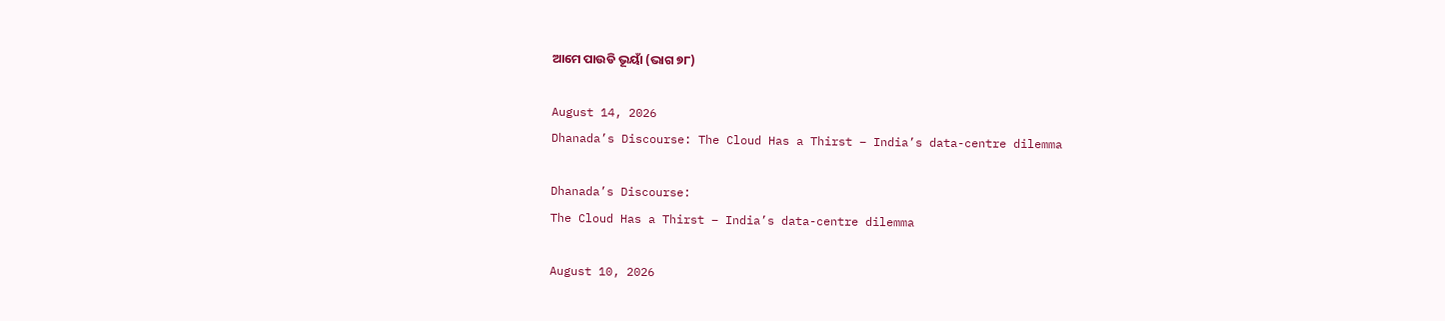ଆମେ ପାଉଡି ଭୂୟାଁ (ଭାଗ ୭୮)

August 14, 2026
Dhanada’s Discourse: The Cloud Has a Thirst – India’s data-centre dilemma

Dhanada’s Discourse:
The Cloud Has a Thirst – India’s data-centre dilemma

August 10, 2026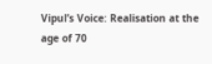Vipul’s Voice: Realisation at the age of 70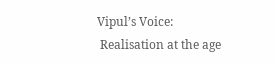Vipul’s Voice:
 Realisation at the age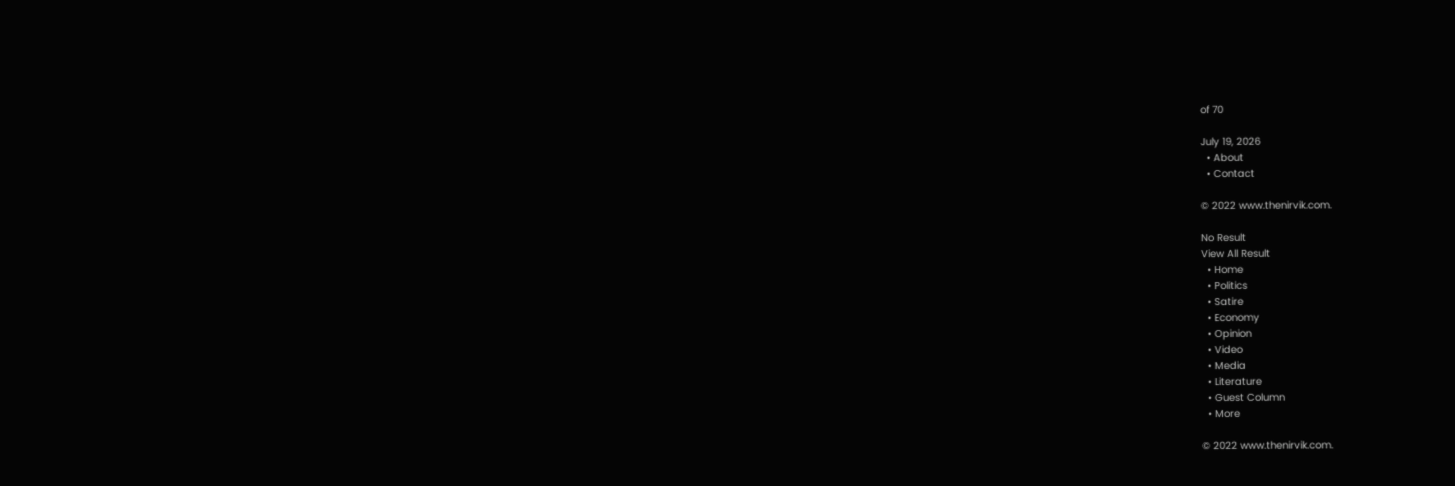of 70

July 19, 2026
  • About
  • Contact

© 2022 www.thenirvik.com.

No Result
View All Result
  • Home
  • Politics
  • Satire
  • Economy
  • Opinion
  • Video
  • Media
  • Literature
  • Guest Column
  • More

© 2022 www.thenirvik.com.